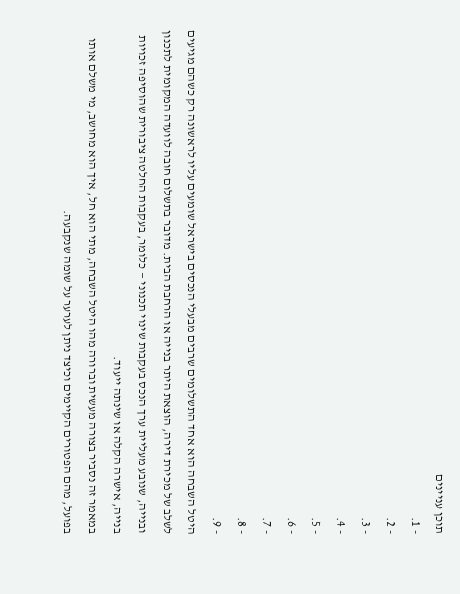תוכן עניינים
- 1.
- 2.
- 3.
- 4.
- 5.
- 6.
- 7.
- 8.
- 9.
היטל השבחה הוא אחד התשלומים שרבים מבעלי הנכסים בישראל שומעים עליו לראשונה רק כשהם מגיעים לשלב של מכירת דירה, הוצאת היתר בנייה או הרחבת הבית. מדובר בתשלום חובה לוועדה המקומית לתכנון ובנייה, שנובע מעליית ערך הנכס בעקבות שינוי תכנוני — כלומר, בעקבות החלטה ציבורית שהוסיפה זכויות בנייה, אישרה הקלה או שינתה ייעוד.
במאמר זה נסביר בצורה מעשית וברורה מהו היטל השבחה, מתי הוא חל, איך הוא מחושב, מי משלם אותו בפועל, מהם הפטורים הקיימים וכיצד ניתן לערער על שומה שנקבעה.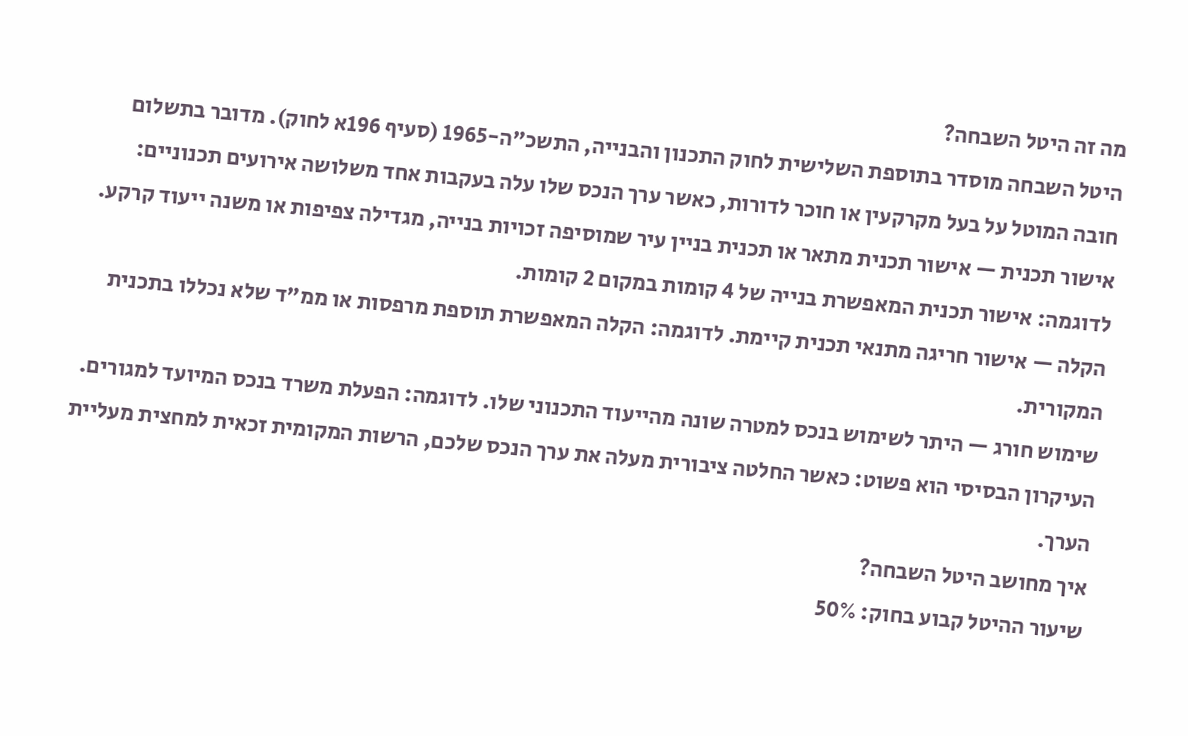מה זה היטל השבחה?
היטל השבחה מוסדר בתוספת השלישית לחוק התכנון והבנייה, התשכ"ה-1965 (סעיף 196א לחוק). מדובר בתשלום חובה המוטל על בעל מקרקעין או חוכר לדורות, כאשר ערך הנכס שלו עלה בעקבות אחד משלושה אירועים תכנוניים:
אישור תכנית — אישור תכנית מתאר או תכנית בניין עיר שמוסיפה זכויות בנייה, מגדילה צפיפות או משנה ייעוד קרקע. לדוגמה: אישור תכנית המאפשרת בנייה של 4 קומות במקום 2 קומות.
הקלה — אישור חריגה מתנאי תכנית קיימת. לדוגמה: הקלה המאפשרת תוספת מרפסות או ממ"ד שלא נכללו בתכנית המקורית.
שימוש חורג — היתר לשימוש בנכס למטרה שונה מהייעוד התכנוני שלו. לדוגמה: הפעלת משרד בנכס המיועד למגורים.
העיקרון הבסיסי הוא פשוט: כאשר החלטה ציבורית מעלה את ערך הנכס שלכם, הרשות המקומית זכאית למחצית מעליית הערך.
איך מחושב היטל השבחה?
שיעור ההיטל קבוע בחוק: 50%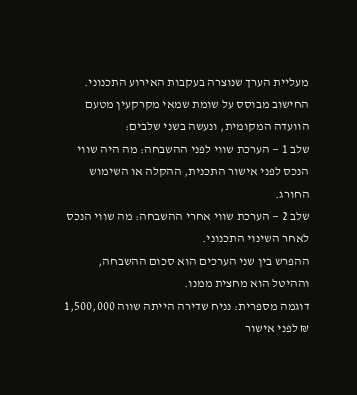מעליית הערך שנוצרה בעקבות האירוע התכנוני.
החישוב מבוסס על שומת שמאי מקרקעין מטעם הוועדה המקומית, ונעשה בשני שלבים:
שלב 1 — הערכת שווי לפני ההשבחה: מה היה שווי הנכס לפני אישור התכנית, ההקלה או השימוש החורג.
שלב 2 — הערכת שווי אחרי ההשבחה: מה שווי הנכס לאחר השינוי התכנוני.
ההפרש בין שני הערכים הוא סכום ההשבחה, וההיטל הוא מחצית ממנו.
דוגמה מספרית: נניח שדירה הייתה שווה 1,500,000 ₪ לפני אישור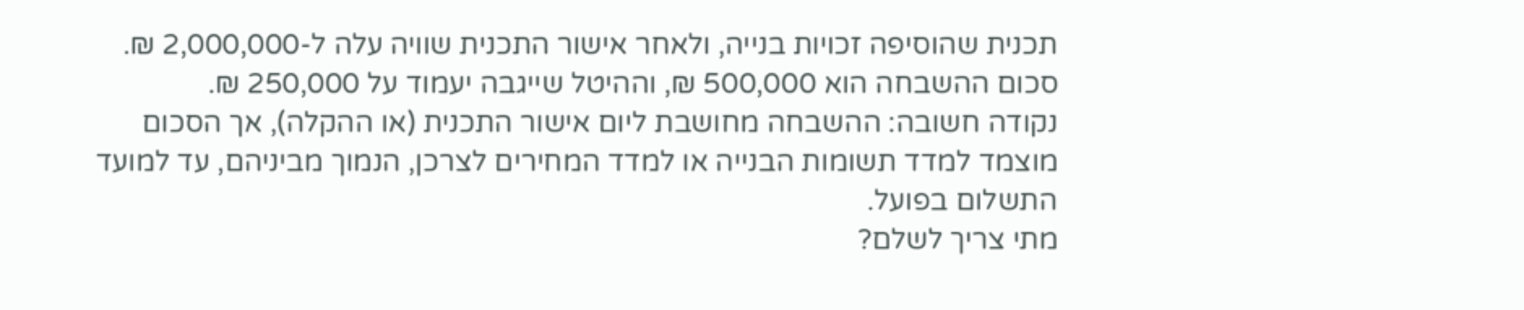תכנית שהוסיפה זכויות בנייה, ולאחר אישור התכנית שוויה עלה ל-2,000,000 ₪. סכום ההשבחה הוא 500,000 ₪, וההיטל שייגבה יעמוד על 250,000 ₪.
נקודה חשובה: ההשבחה מחושבת ליום אישור התכנית (או ההקלה), אך הסכום מוצמד למדד תשומות הבנייה או למדד המחירים לצרכן, הנמוך מביניהם, עד למועד התשלום בפועל.
מתי צריך לשלם?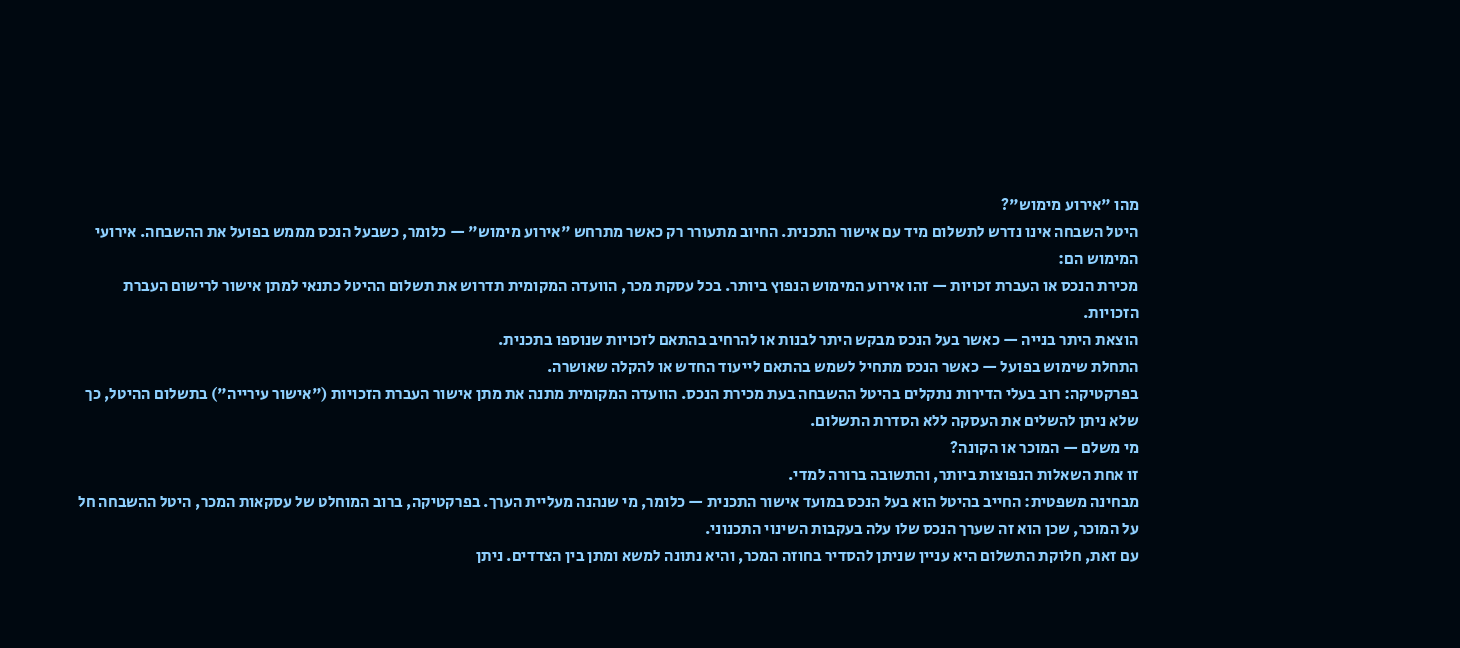מהו "אירוע מימוש"?
היטל השבחה אינו נדרש לתשלום מיד עם אישור התכנית. החיוב מתעורר רק כאשר מתרחש "אירוע מימוש" — כלומר, כשבעל הנכס מממש בפועל את ההשבחה. אירועי המימוש הם:
מכירת הנכס או העברת זכויות — זהו אירוע המימוש הנפוץ ביותר. בכל עסקת מכר, הוועדה המקומית תדרוש את תשלום ההיטל כתנאי למתן אישור לרישום העברת הזכויות.
הוצאת היתר בנייה — כאשר בעל הנכס מבקש היתר לבנות או להרחיב בהתאם לזכויות שנוספו בתכנית.
התחלת שימוש בפועל — כאשר הנכס מתחיל לשמש בהתאם לייעוד החדש או להקלה שאושרה.
בפרקטיקה: רוב בעלי הדירות נתקלים בהיטל ההשבחה בעת מכירת הנכס. הוועדה המקומית מתנה את מתן אישור העברת הזכויות ("אישור עירייה") בתשלום ההיטל, כך שלא ניתן להשלים את העסקה ללא הסדרת התשלום.
מי משלם — המוכר או הקונה?
זו אחת השאלות הנפוצות ביותר, והתשובה ברורה למדי.
מבחינה משפטית: החייב בהיטל הוא בעל הנכס במועד אישור התכנית — כלומר, מי שנהנה מעליית הערך. בפרקטיקה, ברוב המוחלט של עסקאות המכר, היטל ההשבחה חל על המוכר, שכן הוא זה שערך הנכס שלו עלה בעקבות השינוי התכנוני.
עם זאת, חלוקת התשלום היא עניין שניתן להסדיר בחוזה המכר, והיא נתונה למשא ומתן בין הצדדים. ניתן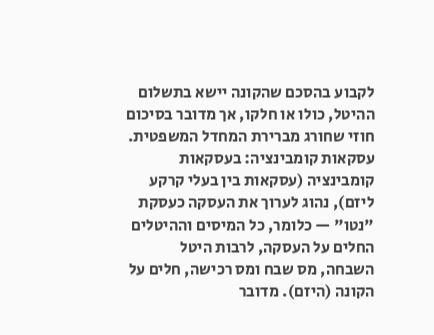לקבוע בהסכם שהקונה יישא בתשלום ההיטל, כולו או חלקו, אך מדובר בסיכום חוזי שחורג מברירת המחדל המשפטית.
עסקאות קומבינציה: בעסקאות קומבינציה (עסקאות בין בעלי קרקע ליזם), נהוג לערוך את העסקה כעסקת "נטו" — כלומר, כל המיסים וההיטלים החלים על העסקה, לרבות היטל השבחה, מס שבח ומס רכישה, חלים על הקונה (היזם). מדובר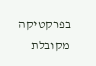בפרקטיקה מקובלת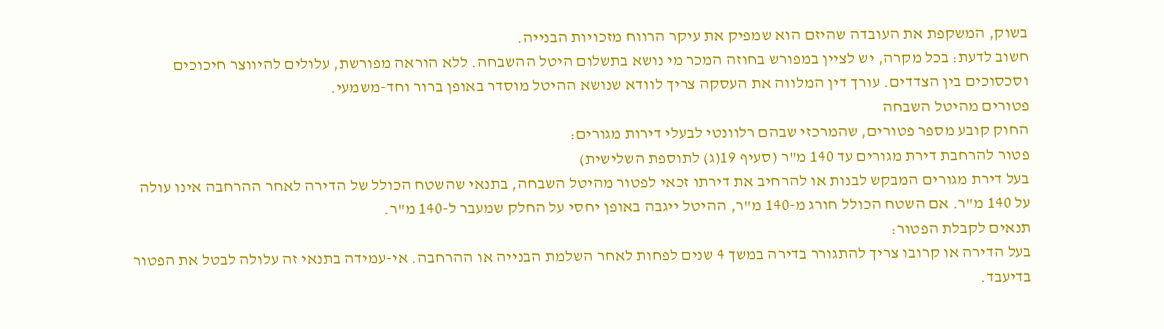בשוק, המשקפת את העובדה שהיזם הוא שמפיק את עיקר הרווח מזכויות הבנייה.
חשוב לדעת: בכל מקרה, יש לציין במפורש בחוזה המכר מי נושא בתשלום היטל ההשבחה. ללא הוראה מפורשת, עלולים להיווצר חיכוכים וסכסוכים בין הצדדים. עורך דין המלווה את העסקה צריך לוודא שנושא ההיטל מוסדר באופן ברור וחד-משמעי.
פטורים מהיטל השבחה
החוק קובע מספר פטורים, שהמרכזי שבהם רלוונטי לבעלי דירות מגורים:
פטור להרחבת דירת מגורים עד 140 מ"ר (סעיף 19(ג) לתוספת השלישית)
בעל דירת מגורים המבקש לבנות או להרחיב את דירתו זכאי לפטור מהיטל השבחה, בתנאי שהשטח הכולל של הדירה לאחר ההרחבה אינו עולה על 140 מ"ר. אם השטח הכולל חורג מ-140 מ"ר, ההיטל ייגבה באופן יחסי על החלק שמעבר ל-140 מ"ר.
תנאים לקבלת הפטור:
בעל הדירה או קרובו צריך להתגורר בדירה במשך 4 שנים לפחות לאחר השלמת הבנייה או ההרחבה. אי-עמידה בתנאי זה עלולה לבטל את הפטור בדיעבד.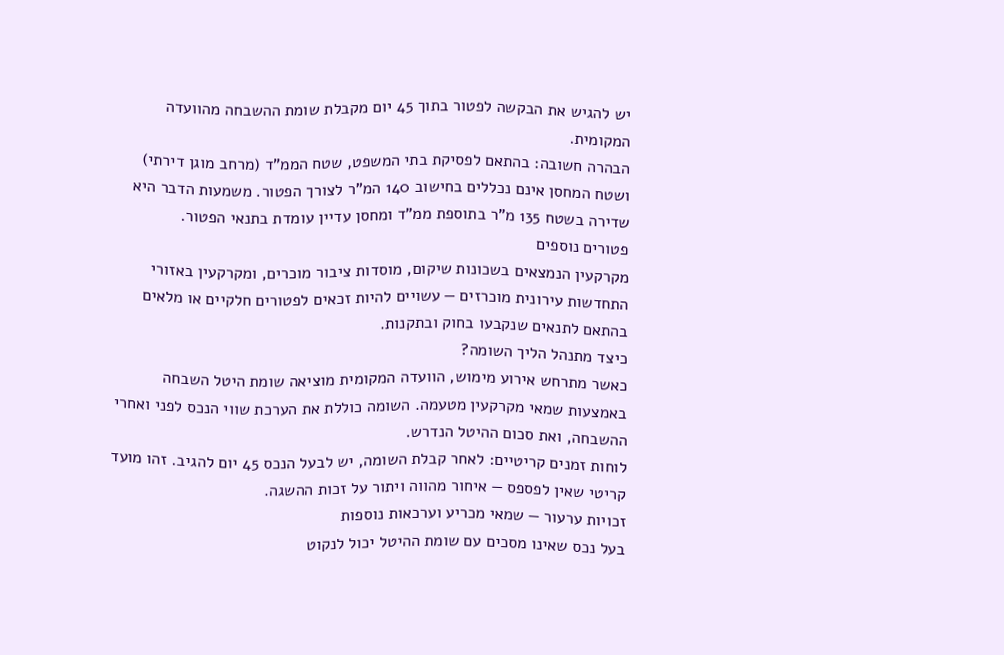יש להגיש את הבקשה לפטור בתוך 45 יום מקבלת שומת ההשבחה מהוועדה המקומית.
הבהרה חשובה: בהתאם לפסיקת בתי המשפט, שטח הממ"ד (מרחב מוגן דירתי) ושטח המחסן אינם נכללים בחישוב 140 המ"ר לצורך הפטור. משמעות הדבר היא שדירה בשטח 135 מ"ר בתוספת ממ"ד ומחסן עדיין עומדת בתנאי הפטור.
פטורים נוספים
מקרקעין הנמצאים בשכונות שיקום, מוסדות ציבור מוכרים, ומקרקעין באזורי התחדשות עירונית מוכרזים — עשויים להיות זכאים לפטורים חלקיים או מלאים בהתאם לתנאים שנקבעו בחוק ובתקנות.
כיצד מתנהל הליך השומה?
כאשר מתרחש אירוע מימוש, הוועדה המקומית מוציאה שומת היטל השבחה באמצעות שמאי מקרקעין מטעמה. השומה כוללת את הערכת שווי הנכס לפני ואחרי ההשבחה, ואת סכום ההיטל הנדרש.
לוחות זמנים קריטיים: לאחר קבלת השומה, יש לבעל הנכס 45 יום להגיב. זהו מועד קריטי שאין לפספס — איחור מהווה ויתור על זכות ההשגה.
זכויות ערעור — שמאי מכריע וערכאות נוספות
בעל נכס שאינו מסכים עם שומת ההיטל יכול לנקוט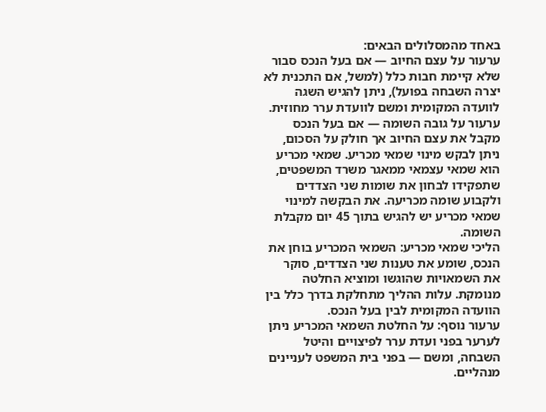באחד מהמסלולים הבאים:
ערעור על עצם החיוב — אם בעל הנכס סבור שלא קיימת חבות כלל (למשל, אם התכנית לא יצרה השבחה בפועל), ניתן להגיש השגה לוועדה המקומית ומשם לוועדת ערר מחוזית.
ערעור על גובה השומה — אם בעל הנכס מקבל את עצם החיוב אך חולק על הסכום, ניתן לבקש מינוי שמאי מכריע. שמאי מכריע הוא שמאי עצמאי ממאגר משרד המשפטים, שתפקידו לבחון את שומות שני הצדדים ולקבוע שומה מכריעה. את הבקשה למינוי שמאי מכריע יש להגיש בתוך 45 יום מקבלת השומה.
הליכי שמאי מכריע: השמאי המכריע בוחן את הנכס, שומע את טענות שני הצדדים, סוקר את השמאויות שהוגשו ומוציא החלטה מנומקת. עלות ההליך מתחלקת בדרך כלל בין הוועדה המקומית לבין בעל הנכס.
ערעור נוסף: על החלטת השמאי המכריע ניתן לערער בפני ועדת ערר לפיצויים והיטל השבחה, ומשם — בפני בית המשפט לעניינים מנהליים.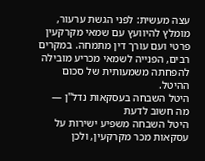עצה מעשית: לפני הגשת ערעור, מומלץ להיוועץ עם שמאי מקרקעין פרטי ועם עורך דין מתמחה. במקרים רבים, הפנייה לשמאי מכריע מובילה להפחתה משמעותית של סכום ההיטל.
היטל השבחה בעסקאות נדל"ן — מה חשוב לדעת
היטל השבחה משפיע ישירות על עסקאות מכר מקרקעין, ולכן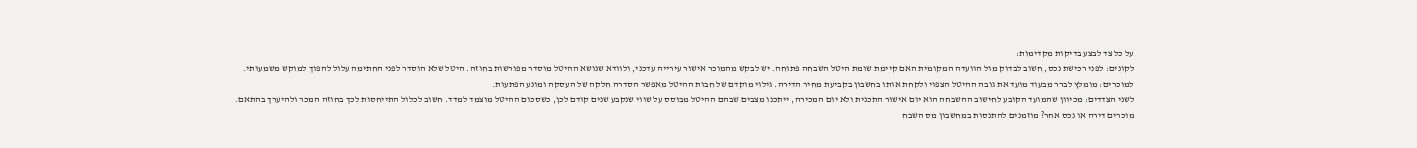על כל צד לבצע בדיקות מקדימות:
לקונים: לפני רכישת נכס, חשוב לבדוק מול הוועדה המקומית האם קיימת שומת היטל השבחה פתוחה. יש לבקש מהמוכר אישור עירייה עדכני, ולוודא שנושא ההיטל מוסדר מפורשות בחוזה. היטל שלא הוסדר לפני החתימה עלול להפוך למוקש משמעותי.
למוכרים: מומלץ לברר מבעוד מועד את גובה ההיטל הצפוי ולקחת אותו בחשבון בקביעת מחיר הדירה. גילוי מוקדם של חבות ההיטל מאפשר הסדרה חלקה של העסקה ומונע הפתעות.
לשני הצדדים: מכיוון שהמועד הקובע לחישוב ההשבחה הוא יום אישור התכנית ולא יום המכירה, ייתכנו מצבים שבהם ההיטל מבוסס על שווי שנקבע שנים קודם לכן, כשסכום ההיטל מוצמד למדד. חשוב לכלול התייחסות לכך בחוזה המכר ולהיערך בהתאם.
מוכרים דירה או נכס אחר? מוזמנים להתנסות במחשבון מס השבח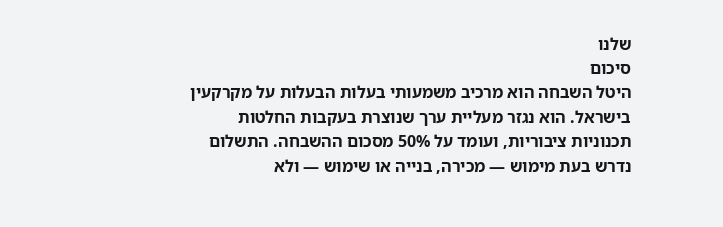שלנו
סיכום
היטל השבחה הוא מרכיב משמעותי בעלות הבעלות על מקרקעין בישראל. הוא נגזר מעליית ערך שנוצרת בעקבות החלטות תכנוניות ציבוריות, ועומד על 50% מסכום ההשבחה. התשלום נדרש בעת מימוש — מכירה, בנייה או שימוש — ולא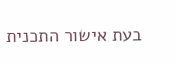בעת אישור התכנית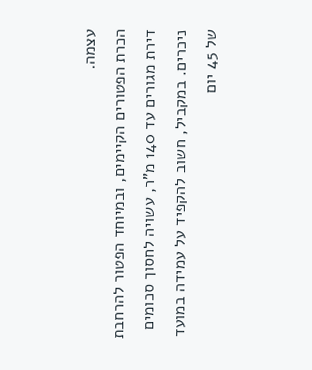עצמה.
הכרת הפטורים הקיימים, ובמיוחד הפטור להרחבת דירת מגורים עד 140 מ"ר, עשויה לחסוך סכומים ניכרים. במקביל, חשוב להקפיד על עמידה במועד של 45 יום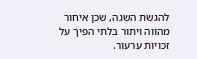להגשת השגה, שכן איחור מהווה ויתור בלתי הפיך על זכויות ערעור.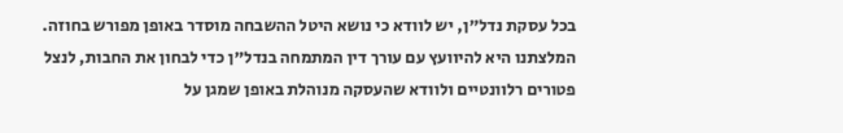בכל עסקת נדל"ן, יש לוודא כי נושא היטל ההשבחה מוסדר באופן מפורש בחוזה. המלצתנו היא להיוועץ עם עורך דין המתמחה בנדל"ן כדי לבחון את החבות, לנצל פטורים רלוונטיים ולוודא שהעסקה מנוהלת באופן שמגן על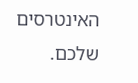האינטרסים שלכם.